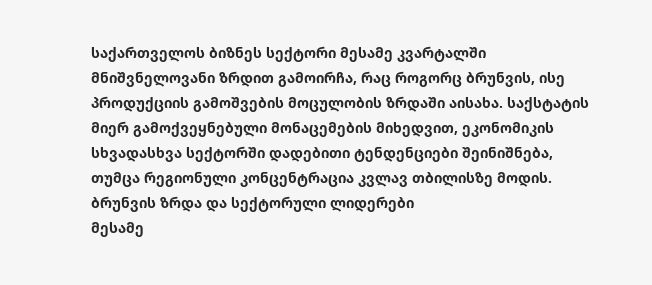საქართველოს ბიზნეს სექტორი მესამე კვარტალში მნიშვნელოვანი ზრდით გამოირჩა, რაც როგორც ბრუნვის, ისე პროდუქციის გამოშვების მოცულობის ზრდაში აისახა. საქსტატის მიერ გამოქვეყნებული მონაცემების მიხედვით, ეკონომიკის სხვადასხვა სექტორში დადებითი ტენდენციები შეინიშნება, თუმცა რეგიონული კონცენტრაცია კვლავ თბილისზე მოდის.
ბრუნვის ზრდა და სექტორული ლიდერები
მესამე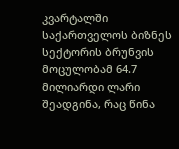კვარტალში საქართველოს ბიზნეს სექტორის ბრუნვის მოცულობამ 64.7 მილიარდი ლარი შეადგინა, რაც წინა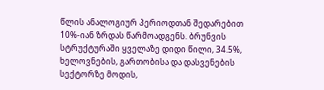წლის ანალოგიურ პერიოდთან შედარებით 10%-იან ზრდას წარმოადგენს. ბრუნვის სტრუქტურაში ყველაზე დიდი წილი, 34.5%, ხელოვნების, გართობისა და დასვენების სექტორზე მოდის,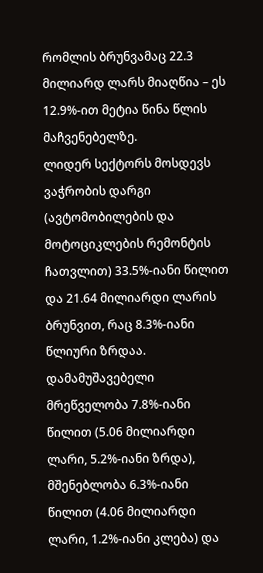რომლის ბრუნვამაც 22.3 მილიარდ ლარს მიაღწია – ეს 12.9%-ით მეტია წინა წლის მაჩვენებელზე.
ლიდერ სექტორს მოსდევს ვაჭრობის დარგი (ავტომობილების და მოტოციკლების რემონტის ჩათვლით) 33.5%-იანი წილით და 21.64 მილიარდი ლარის ბრუნვით, რაც 8.3%-იანი წლიური ზრდაა. დამამუშავებელი მრეწველობა 7.8%-იანი წილით (5.06 მილიარდი ლარი, 5.2%-იანი ზრდა), მშენებლობა 6.3%-იანი წილით (4.06 მილიარდი ლარი, 1.2%-იანი კლება) და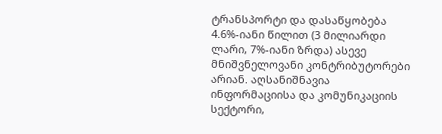ტრანსპორტი და დასაწყობება 4.6%-იანი წილით (3 მილიარდი ლარი, 7%-იანი ზრდა) ასევე მნიშვნელოვანი კონტრიბუტორები არიან. აღსანიშნავია ინფორმაციისა და კომუნიკაციის სექტორი,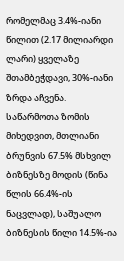რომელმაც 3.4%-იანი წილით (2.17 მილიარდი ლარი) ყველაზე შთამბეჭდავი, 30%-იანი ზრდა აჩვენა.
საწარმოთა ზომის მიხედვით, მთლიანი ბრუნვის 67.5% მსხვილ ბიზნესზე მოდის (წინა წლის 66.4%-ის ნაცვლად), საშუალო ბიზნესის წილი 14.5%-ია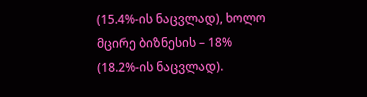(15.4%-ის ნაცვლად), ხოლო მცირე ბიზნესის – 18% (18.2%-ის ნაცვლად).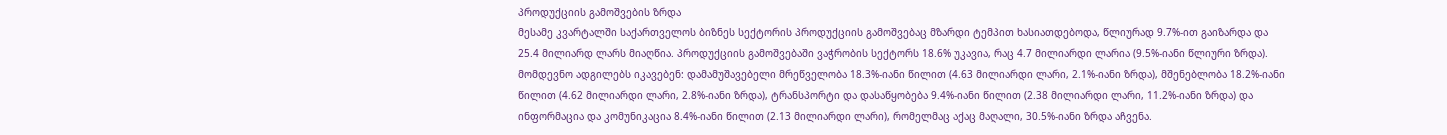პროდუქციის გამოშვების ზრდა
მესამე კვარტალში საქართველოს ბიზნეს სექტორის პროდუქციის გამოშვებაც მზარდი ტემპით ხასიათდებოდა, წლიურად 9.7%-ით გაიზარდა და 25.4 მილიარდ ლარს მიაღწია. პროდუქციის გამოშვებაში ვაჭრობის სექტორს 18.6% უკავია, რაც 4.7 მილიარდი ლარია (9.5%-იანი წლიური ზრდა).
მომდევნო ადგილებს იკავებენ: დამამუშავებელი მრეწველობა 18.3%-იანი წილით (4.63 მილიარდი ლარი, 2.1%-იანი ზრდა), მშენებლობა 18.2%-იანი წილით (4.62 მილიარდი ლარი, 2.8%-იანი ზრდა), ტრანსპორტი და დასაწყობება 9.4%-იანი წილით (2.38 მილიარდი ლარი, 11.2%-იანი ზრდა) და ინფორმაცია და კომუნიკაცია 8.4%-იანი წილით (2.13 მილიარდი ლარი), რომელმაც აქაც მაღალი, 30.5%-იანი ზრდა აჩვენა.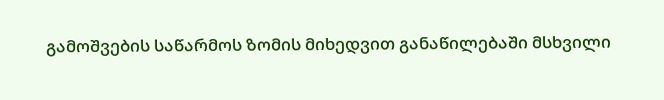გამოშვების საწარმოს ზომის მიხედვით განაწილებაში მსხვილი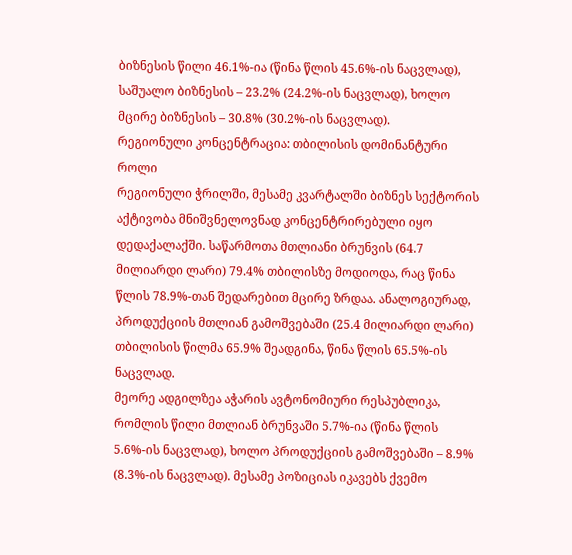ბიზნესის წილი 46.1%-ია (წინა წლის 45.6%-ის ნაცვლად), საშუალო ბიზნესის – 23.2% (24.2%-ის ნაცვლად), ხოლო მცირე ბიზნესის – 30.8% (30.2%-ის ნაცვლად).
რეგიონული კონცენტრაცია: თბილისის დომინანტური როლი
რეგიონული ჭრილში, მესამე კვარტალში ბიზნეს სექტორის აქტივობა მნიშვნელოვნად კონცენტრირებული იყო დედაქალაქში. საწარმოთა მთლიანი ბრუნვის (64.7 მილიარდი ლარი) 79.4% თბილისზე მოდიოდა, რაც წინა წლის 78.9%-თან შედარებით მცირე ზრდაა. ანალოგიურად, პროდუქციის მთლიან გამოშვებაში (25.4 მილიარდი ლარი) თბილისის წილმა 65.9% შეადგინა, წინა წლის 65.5%-ის ნაცვლად.
მეორე ადგილზეა აჭარის ავტონომიური რესპუბლიკა, რომლის წილი მთლიან ბრუნვაში 5.7%-ია (წინა წლის 5.6%-ის ნაცვლად), ხოლო პროდუქციის გამოშვებაში – 8.9% (8.3%-ის ნაცვლად). მესამე პოზიციას იკავებს ქვემო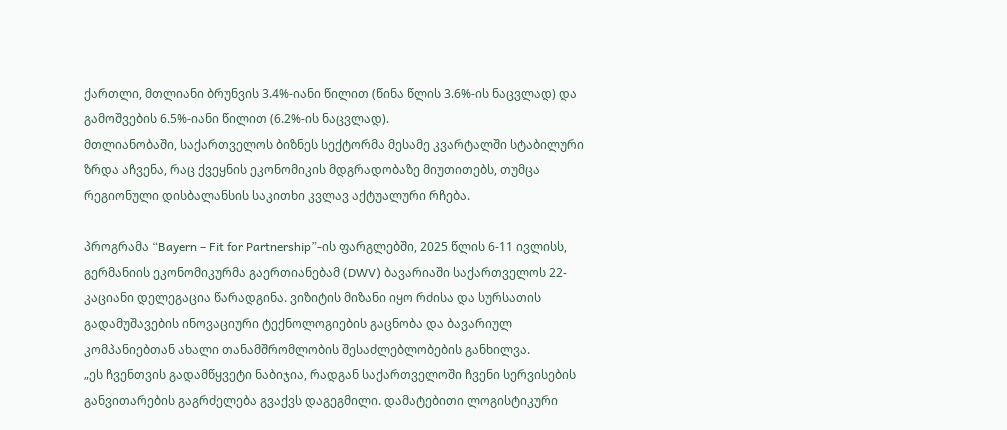ქართლი, მთლიანი ბრუნვის 3.4%-იანი წილით (წინა წლის 3.6%-ის ნაცვლად) და გამოშვების 6.5%-იანი წილით (6.2%-ის ნაცვლად).
მთლიანობაში, საქართველოს ბიზნეს სექტორმა მესამე კვარტალში სტაბილური ზრდა აჩვენა, რაც ქვეყნის ეკონომიკის მდგრადობაზე მიუთითებს, თუმცა რეგიონული დისბალანსის საკითხი კვლავ აქტუალური რჩება.

პროგრამა “Bayern – Fit for Partnership”-ის ფარგლებში, 2025 წლის 6-11 ივლისს, გერმანიის ეკონომიკურმა გაერთიანებამ (DWV) ბავარიაში საქართველოს 22-კაციანი დელეგაცია წარადგინა. ვიზიტის მიზანი იყო რძისა და სურსათის გადამუშავების ინოვაციური ტექნოლოგიების გაცნობა და ბავარიულ კომპანიებთან ახალი თანამშრომლობის შესაძლებლობების განხილვა.
„ეს ჩვენთვის გადამწყვეტი ნაბიჯია, რადგან საქართველოში ჩვენი სერვისების განვითარების გაგრძელება გვაქვს დაგეგმილი. დამატებითი ლოგისტიკური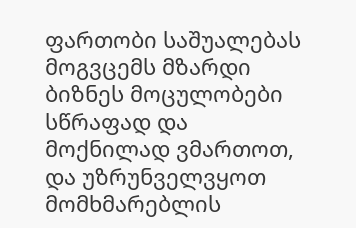ფართობი საშუალებას მოგვცემს მზარდი ბიზნეს მოცულობები სწრაფად და მოქნილად ვმართოთ, და უზრუნველვყოთ მომხმარებლის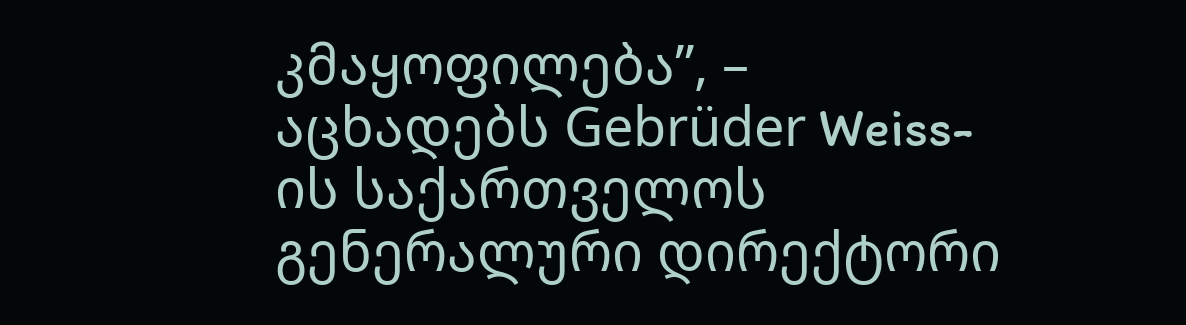კმაყოფილება”, – აცხადებს Gebrüder Weiss-ის საქართველოს გენერალური დირექტორი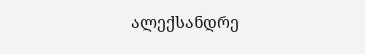ალექსანდრე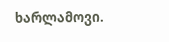ხარლამოვი.